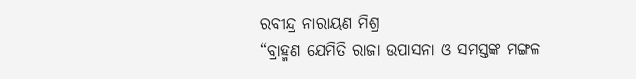ରବୀନ୍ଦ୍ର ନାରାୟଣ ମିଶ୍ର
“ବ୍ରାହ୍ମଣ ଯେମିତି ରାଜା ଉପାସନା ଓ ସମସ୍ତଙ୍କ ମଙ୍ଗଳ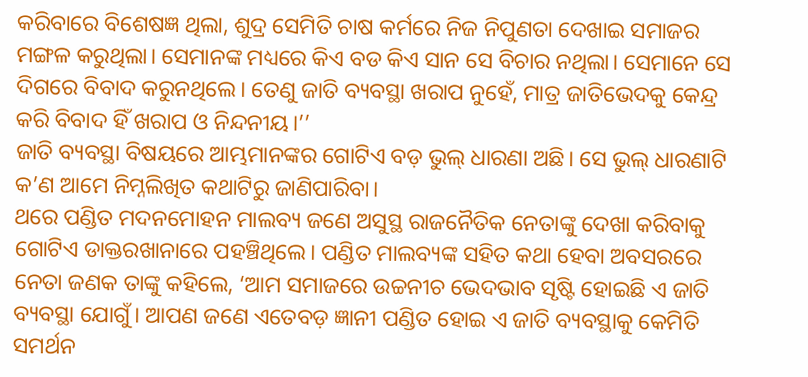କରିବାରେ ବିଶେଷଜ୍ଞ ଥିଲା, ଶୁଦ୍ର ସେମିତି ଚାଷ କର୍ମରେ ନିଜ ନିପୁଣତା ଦେଖାଇ ସମାଜର ମଙ୍ଗଳ କରୁଥିଲା। ସେମାନଙ୍କ ମଧ୍ୟରେ କିଏ ବଡ କିଏ ସାନ ସେ ବିଚାର ନଥିଲା। ସେମାନେ ସେ ଦିଗରେ ବିବାଦ କରୁନଥିଲେ। ତେଣୁ ଜାତି ବ୍ୟବସ୍ଥା ଖରାପ ନୁହେଁ, ମାତ୍ର ଜାତିଭେଦକୁ କେନ୍ଦ୍ର କରି ବିବାଦ ହିଁ ଖରାପ ଓ ନିନ୍ଦନୀୟ।’’
ଜାତି ବ୍ୟବସ୍ଥା ବିଷୟରେ ଆମ୍ଭମାନଙ୍କର ଗୋଟିଏ ବଡ଼ ଭୁଲ୍ ଧାରଣା ଅଛି। ସେ ଭୁଲ୍ ଧାରଣାଟି କ’ଣ ଆମେ ନିମ୍ନଲିଖିତ କଥାଟିରୁ ଜାଣିପାରିବା।
ଥରେ ପଣ୍ଡିତ ମଦନମୋହନ ମାଲବ୍ୟ ଜଣେ ଅସୁସ୍ଥ ରାଜନୈତିକ ନେତାଙ୍କୁ ଦେଖା କରିବାକୁ ଗୋଟିଏ ଡାକ୍ତରଖାନାରେ ପହଞ୍ଚିଥିଲେ। ପଣ୍ଡିତ ମାଲବ୍ୟଙ୍କ ସହିତ କଥା ହେବା ଅବସରରେ ନେତା ଜଣକ ତାଙ୍କୁ କହିଲେ, ‘ଆମ ସମାଜରେ ଉଚ୍ଚନୀଚ ଭେଦଭାବ ସୃଷ୍ଟି ହୋଇଛି ଏ ଜାତି ବ୍ୟବସ୍ଥା ଯୋଗୁଁ। ଆପଣ ଜଣେ ଏତେବଡ଼ ଜ୍ଞାନୀ ପଣ୍ଡିତ ହୋଇ ଏ ଜାତି ବ୍ୟବସ୍ଥାକୁ କେମିତି ସମର୍ଥନ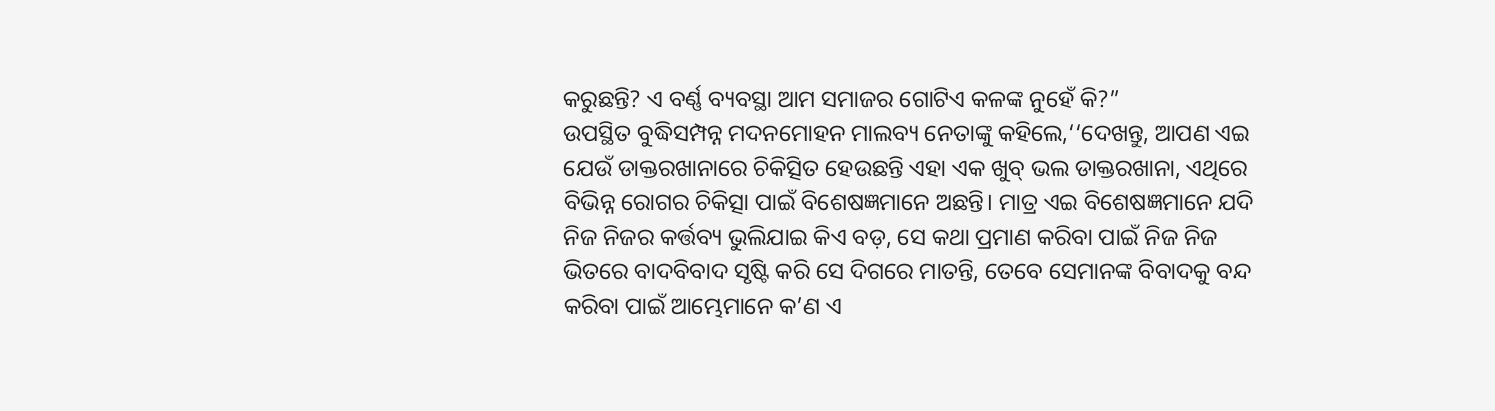କରୁଛନ୍ତି? ଏ ବର୍ଣ୍ଣ ବ୍ୟବସ୍ଥା ଆମ ସମାଜର ଗୋଟିଏ କଳଙ୍କ ନୁହେଁ କି?”
ଉପସ୍ଥିତ ବୁଦ୍ଧିସମ୍ପନ୍ନ ମଦନମୋହନ ମାଲବ୍ୟ ନେତାଙ୍କୁ କହିଲେ,‘‘ଦେଖନ୍ତୁ, ଆପଣ ଏଇ ଯେଉଁ ଡାକ୍ତରଖାନାରେ ଚିକିତ୍ସିତ ହେଉଛନ୍ତି ଏହା ଏକ ଖୁବ୍ ଭଲ ଡାକ୍ତରଖାନା, ଏଥିରେ ବିଭିନ୍ନ ରୋଗର ଚିକିତ୍ସା ପାଇଁ ବିଶେଷଜ୍ଞମାନେ ଅଛନ୍ତି। ମାତ୍ର ଏଇ ବିଶେଷଜ୍ଞମାନେ ଯଦି ନିଜ ନିଜର କର୍ତ୍ତବ୍ୟ ଭୁଲିଯାଇ କିଏ ବଡ଼, ସେ କଥା ପ୍ରମାଣ କରିବା ପାଇଁ ନିଜ ନିଜ ଭିତରେ ବାଦବିବାଦ ସୃଷ୍ଟି କରି ସେ ଦିଗରେ ମାତନ୍ତି, ତେବେ ସେମାନଙ୍କ ବିବାଦକୁ ବନ୍ଦ କରିବା ପାଇଁ ଆମ୍ଭେମାନେ କ’ଣ ଏ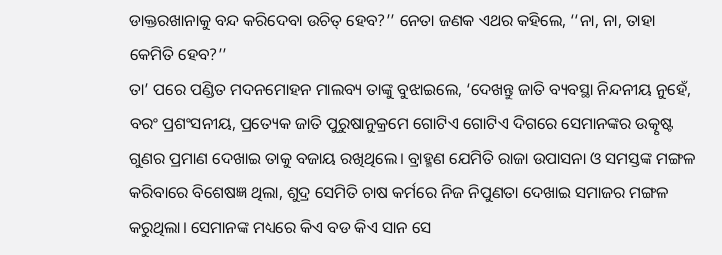ଡାକ୍ତରଖାନାକୁ ବନ୍ଦ କରିଦେବା ଉଚିତ୍ ହେବ?’’ ନେତା ଜଣକ ଏଥର କହିଲେ, ‘‘ନା, ନା, ତାହା କେମିତି ହେବ?’’
ତା’ ପରେ ପଣ୍ଡିତ ମଦନମୋହନ ମାଲବ୍ୟ ତାଙ୍କୁ ବୁଝାଇଲେ, ‘ଦେଖନ୍ତୁ ଜାତି ବ୍ୟବସ୍ଥା ନିନ୍ଦନୀୟ ନୁହେଁ, ବରଂ ପ୍ରଶଂସନୀୟ, ପ୍ରତ୍ୟେକ ଜାତି ପୁରୁଷାନୁକ୍ରମେ ଗୋଟିଏ ଗୋଟିଏ ଦିଗରେ ସେମାନଙ୍କର ଉତ୍କୃଷ୍ଟ ଗୁଣର ପ୍ରମାଣ ଦେଖାଇ ତାକୁ ବଜାୟ ରଖିଥିଲେ। ବ୍ରାହ୍ମଣ ଯେମିତି ରାଜା ଉପାସନା ଓ ସମସ୍ତଙ୍କ ମଙ୍ଗଳ କରିବାରେ ବିଶେଷଜ୍ଞ ଥିଲା, ଶୁଦ୍ର ସେମିତି ଚାଷ କର୍ମରେ ନିଜ ନିପୁଣତା ଦେଖାଇ ସମାଜର ମଙ୍ଗଳ କରୁଥିଲା। ସେମାନଙ୍କ ମଧ୍ୟରେ କିଏ ବଡ କିଏ ସାନ ସେ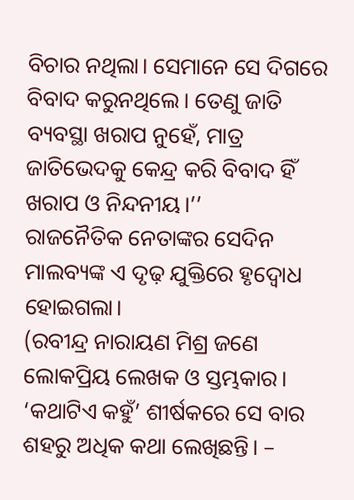ବିଚାର ନଥିଲା। ସେମାନେ ସେ ଦିଗରେ ବିବାଦ କରୁନଥିଲେ। ତେଣୁ ଜାତି ବ୍ୟବସ୍ଥା ଖରାପ ନୁହେଁ, ମାତ୍ର ଜାତିଭେଦକୁ କେନ୍ଦ୍ର କରି ବିବାଦ ହିଁ ଖରାପ ଓ ନିନ୍ଦନୀୟ।’’
ରାଜନୈତିକ ନେତାଙ୍କର ସେଦିନ ମାଲବ୍ୟଙ୍କ ଏ ଦୃଢ଼ ଯୁକ୍ତିରେ ହୃଦ୍ବୋଧ ହୋଇଗଲା।
(ରବୀନ୍ଦ୍ର ନାରାୟଣ ମିଶ୍ର ଜଣେ ଲୋକପ୍ରିୟ ଲେଖକ ଓ ସ୍ତମ୍ଭକାର। ‘କଥାଟିଏ କହୁଁ’ ଶୀର୍ଷକରେ ସେ ବାର ଶହରୁ ଅଧିକ କଥା ଲେଖିଛନ୍ତି। –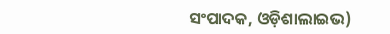ସଂପାଦକ, ଓଡ଼ିଶାଲାଇଭ)